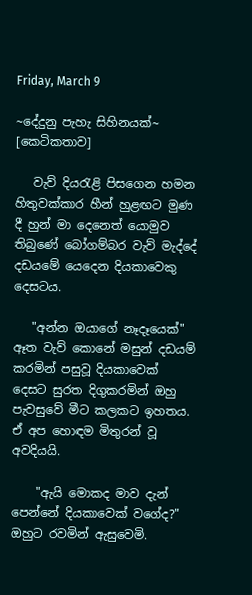Friday, March 9

~දේදුනු පැහැ සිහිනයක්~ [කෙටිකතාව]

   වැව් දියරැළි පිසගෙන හමන හිතුවක්කාර හීන් හුළඟට මුණ දී හුන් මා දෙනෙත් යොමුව තිබුණේ බෝගම්බර වැව් මැද්දේ දඩයමේ යෙදෙන දියකාවෙකු දෙසටය.

   "අන්න ඔයාගේ නෑදෑයෙක්" ඈත වැව් කොනේ මසුන් දඩයම් කරමින් පසුවූ දියකාවෙක් දෙසට සුරත දිගුකරමින් ඔහු පැවසුවේ මීට කලකට ඉහතය. ඒ අප හොඳම මිතුරන් වූ අවදියයි.

    "ඇයි මොකද මාව දැන් පෙන්නේ දියකාවෙක් වගේද?" ඔහුට රවමින් ඇසුවෙමි.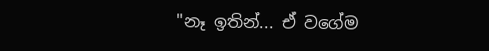"නෑ ඉතින්... ඒ වගේම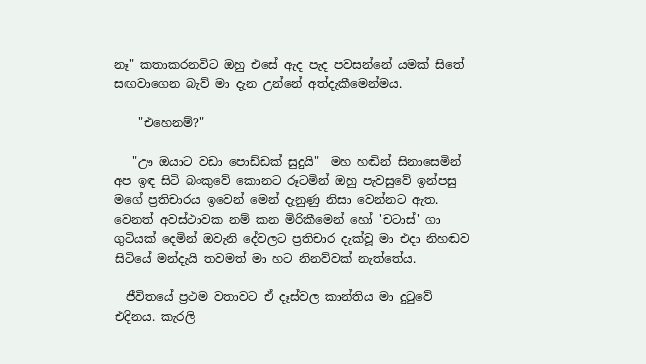නෑ" කතාකරනවිට ඔහු එසේ ඇද පැද පවසන්නේ යමක් සිතේ සඟවාගෙන බැව් මා දැන උන්නේ අත්දැකීමෙන්මය.

    "එහෙනම්?"

   "ඌ ඔයාට වඩා පොඩ්ඩක් සුදුයි"  මහ හඬින් සිනාසෙමින් අප ඉඳ සිටි බංකුවේ කොනට රූටමින් ඔහු පැවසුවේ ඉන්පසු මගේ ප්‍රතිචාරය ඉවෙන් මෙන් දැනුණු නිසා වෙන්නට ඇත. වෙනත් අවස්ථාවක නම් කන මිරිකීමෙන් හෝ 'චටාස්' ගා ගුටියක් දෙමින් ඔවැනි දේවලට ප්‍රතිචාර දැක්වූ මා එදා නිහඬව සිටියේ මන්දැයි තවමත් මා හට නිනව්වක් නැත්තේය.

  ජීවිතයේ ප්‍රථම වතාවට ඒ දෑස්වල කාන්තිය මා දුටුවේ එදිනය. කැරලි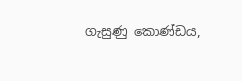ගැසුණු කොණ්ඩය,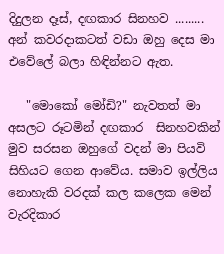දිදුලන දෑස්, දඟකාර සිනහව ......... අන් කවරදාකටත් වඩා ඔහු දෙස මා එවේලේ බලා හිඳින්නට ඇත.

   "මොකෝ මෝඩි?" නැවතත් මා අසලට රූටමින් දඟකාර  සිනහවකින් මුව සරසන ඔහුගේ වදන් මා පියවි සිහියට ගෙන ආවේය. සමාව ඉල්ලිය නොහැකි වරදක් කල කලෙක මෙන් වැරදිකාර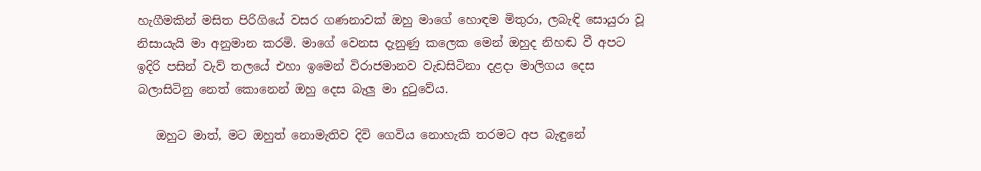හැගීමකින් මසිත පිරිගියේ වසර ගණනාවක් ඔහු මාගේ හොඳම මිතුරා, ලබැඳි සොයුරා වූ නිසායැයි මා අනුමාන කරමි. මාගේ වෙනස දැනුණු කලෙක මෙන් ඔහුද නිහඬ වී අපට ඉදිරි පසින් වැව් තලයේ එහා ඉමෙන් විරාජමානව වැඩසිටිනා දළදා මාලිගය දෙස බලාසිටිනු නෙත් කොනෙන් ඔහු දෙස බැලු මා දුටුවේය.

   ඔහුට මාත්, මට ඔහුත් නොමැතිව දිවි ගෙවිය නොහැකි තරමට අප බැඳුනේ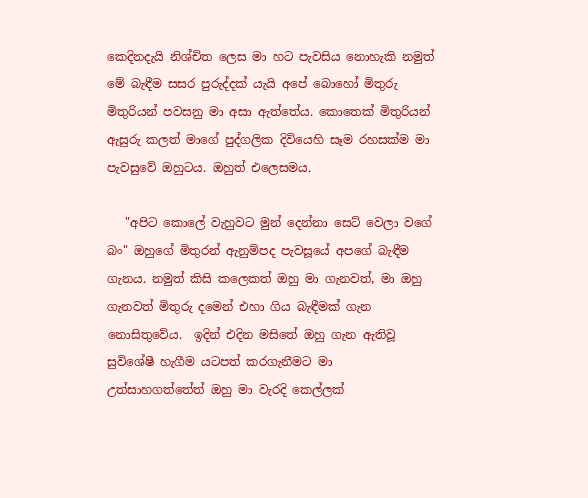කෙදිනදැයි නිශ්චිත ලෙස මා හට පැවසිය නොහැකි නමුත් මේ බැඳීම සසර පුරුද්දක් යැයි අපේ බොහෝ මිතුරු මිතුරියන් පවසනු මා අසා ඇත්තේය. කොතෙක් මිතුරියන් ඇසුරු කලත් මාගේ පුද්ගලික දිවියෙහි සෑම රහසක්ම මා පැවසුවේ ඔහුටය. ඔහුත් එලෙසමය.

   "අපිට කොලේ වැහුවට මුන් දෙන්නා සෙට් වෙලා වගේ බං" ඔහුගේ මිතුරන් ඇනුම්පද පැවසූයේ අපගේ බැඳීම ගැනය. නමුත් කිසි කලෙකත් ඔහු මා ගැනවත්, මා ඔහු ගැනවත් මිතුරු දමෙන් එහා ගිය බැඳීමක් ගැන නොසිතුවේය.  ඉදින් එදින මසිතේ ඔහු ගැන ඇතිවූ සුවිශේෂී හැගීම යටපත් කරගැනීමට මා උත්සාහගත්තේත් ඔහු මා වැරදි කෙල්ලක්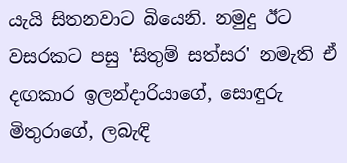යැයි සිතනවාට බියෙනි. නමුදු ඊට වසරකට පසු 'සිතුම් සත්සර' නමැති ඒ දඟකාර ඉලන්දාරියාගේ, සොඳුරු මිතුරාගේ, ලබැඳි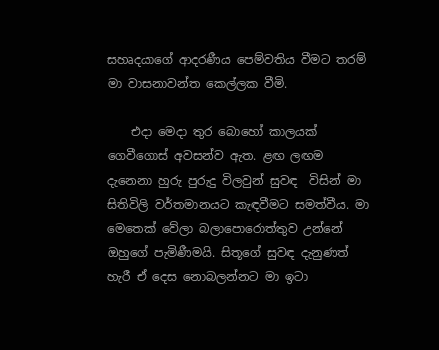සහෘදයාගේ ආදරණීය පෙම්වතිය වීමට තරම් මා වාසනාවන්ත කෙල්ලක වීමි.

    එදා මෙදා තුර බොහෝ කාලයක් ගෙවීගොස් අවසන්ව ඇත. ළඟ ලඟම දැනෙනා හුරු පුරුදු විලවුන් සුවඳ  විසින් මා සිතිවිලි වර්තමානයට කැඳවීමට සමත්වීය. මා මෙතෙක් වේලා බලාපොරොත්තුව උන්නේ ඔහුගේ පැමිණීමයි. සිතූගේ සුවඳ දැනුණත් හැරී ඒ දෙස නොබලන්නට මා ඉටා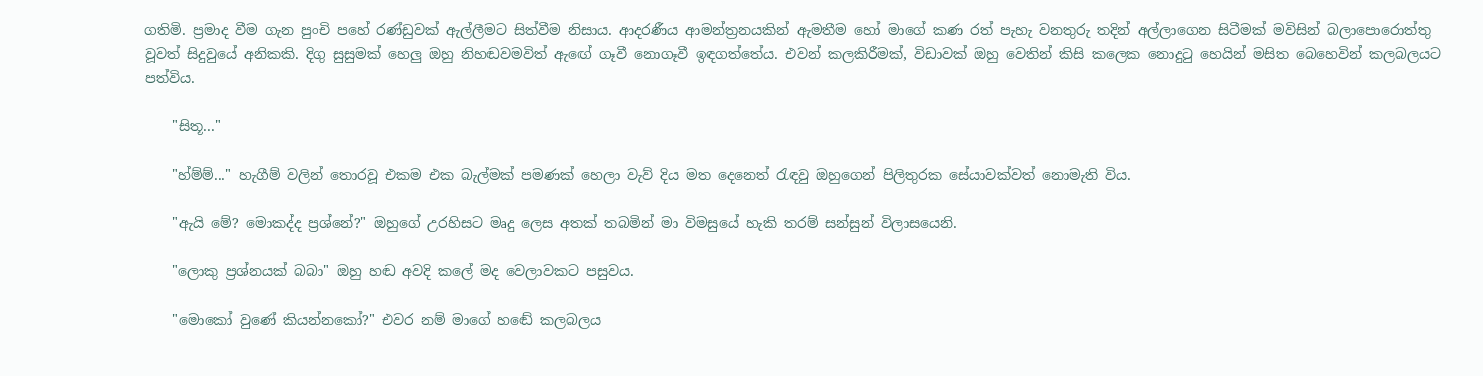ගතිමි. ප්‍රමාද වීම ගැන පුංචි පහේ රණ්ඩුවක් ඇල්ලීමට සිත්වීම නිසාය. ආදරණීය ආමන්ත්‍රනයකින් ඇමතීම හෝ මාගේ කණ රත් පැහැ වනතුරු තදින් අල්ලාගෙන සිටීමක් මවිසින් බලාපොරොත්තු වූවත් සිදුවුයේ අනිකකි. දිගු සුසුමක් හෙලු ඔහු නිහඬවමවිත් ඇඟේ ගෑවී නොගෑවී ඉඳගත්තේය. එවන් කලකිරීමක්, විඩාවක් ඔහු වෙතින් කිසි කලෙක නොදුටු හෙයින් මසිත බෙහෙවින් කලබලයට පත්විය.

    "සිතූ..."

    "හ්ම්ම්..." හැගීම් වලින් තොරවූ එකම එක බැල්මක් පමණක් හෙලා වැව් දිය මත දෙනෙත් රැඳවු ඔහුගෙන් පිලිතුරක සේයාවක්වත් නොමැති විය.

    "ඇයි මේ? මොකද්ද ප්‍රශ්නේ?" ඔහුගේ උරහිසට මෘදු ලෙස අතක් තබමින් මා විමසුයේ හැකි තරම් සන්සුන් විලාසයෙනි.

    "ලොකු ප්‍රශ්නයක් බබා" ඔහු හඬ අවදි කලේ මද වෙලාවකට පසුවය.

    "මොකෝ වුණේ කියන්නකෝ?" එවර නම් මාගේ හඬේ කලබලය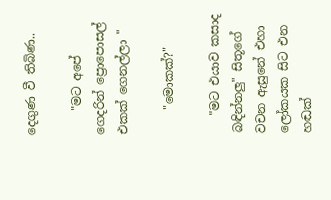දෙගුණ වී තිබිණ..

    "මට අපේ ගෙදරින් ප්‍රොපොසල් එකක් ගෙනල්ලා "

    "මොකක්?"

   "මට එයාව කසාද බඳින්නලු" සිතූගේ වචන ඇසුනේ එහා ලෝකයක සිට එන හඬක්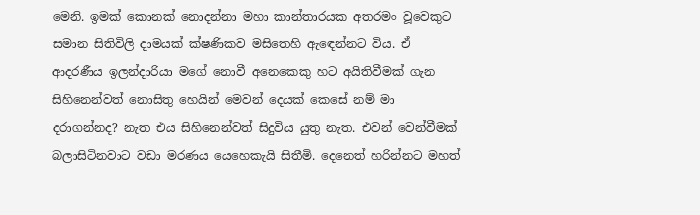මෙනි. ඉමක් කොනක් නොදන්නා මහා කාන්තාරයක අතරමං වූවෙකුට සමාන සිතිවිලි දාමයක් ක්ෂණිකව මසිතෙහි ඇඳෙන්නට විය. ඒ ආදරණීය ඉලන්දාරියා මගේ නොවී අනෙකෙකු හට අයිතිවීමක් ගැන සිහිනෙන්වත් නොසිතු හෙයින් මෙවන් දෙයක් කෙසේ නම් මා දරාගන්නද? නැත එය සිහිනෙන්වත් සිදුවිය යුතු නැත. එවන් වෙන්වීමක් බලාසිටිනවාට වඩා මරණය යෙහෙකැයි සිතීමි. දෙනෙත් හරින්නට මහත්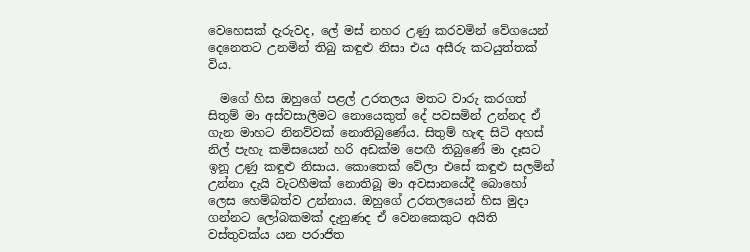වෙහෙසක් දැරුවද, ලේ මස් නහර උණු කරවමින් වේගයෙන් දෙනෙතට උනමින් තිබු කඳුළු නිසා එය අසීරු කටයුත්තක් විය.

  මගේ හිස ඔහුගේ පළල් උරතලය මතට වාරු කරගත් සිතුම් මා අස්වසාලීමට නොයෙකුත් දේ පවසමින් උන්නද ඒ ගැන මාහට නිනව්වක් නොතිබුණේය. සිතුම් හැඳ සිටි අහස් නිල් පැහැ කමිසයෙන් හරි අඩක්ම පෙඟී තිබුණේ මා දෑසට ඉනූ උණු කඳුළු නිසාය. කොතෙක් වේලා එසේ කඳුළු සලමින් උන්නා දැයි වැටහීමක් නොතිබූ මා අවසානයේදී බොහෝ ලෙස හෙම්බත්ව උන්නාය. ඔහුගේ උරතලයෙන් හිස මුදා ගන්නට ලෝබකමක් දැනුණද ඒ වෙනකෙකුට අයිති වස්තුවක්ය යන පරාජිත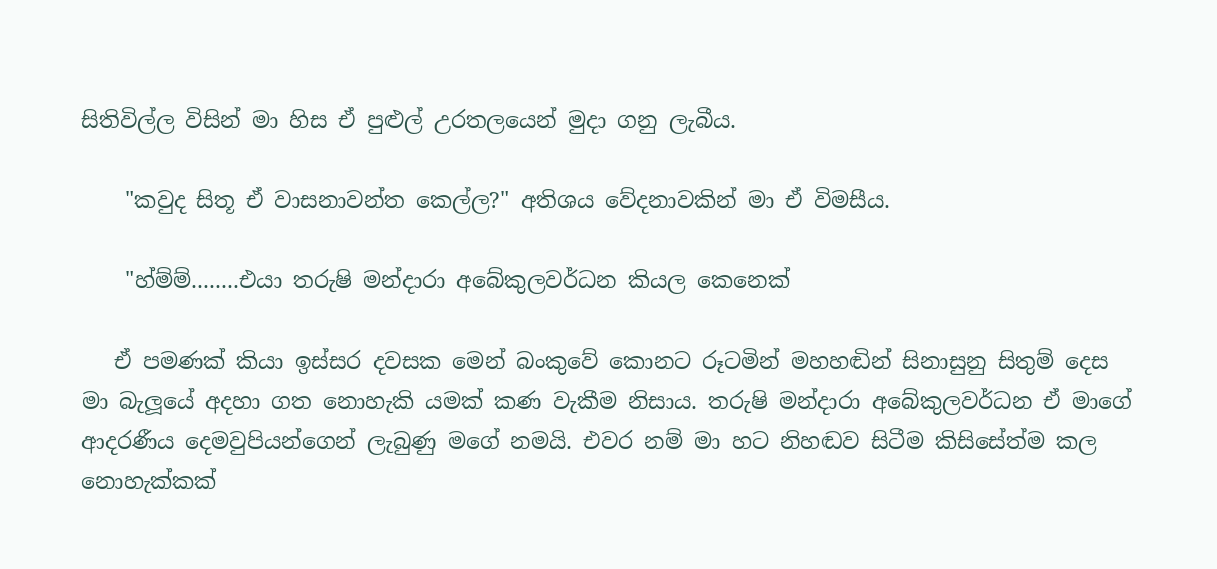සිතිවිල්ල විසින් මා හිස ඒ පුළුල් උරතලයෙන් මුදා ගනු ලැබීය.

    "කවුද සිතූ ඒ වාසනාවන්ත කෙල්ල?" අතිශය වේදනාවකින් මා ඒ විමසීය.

    "හ්ම්ම්........එයා තරුෂි මන්දාරා අබේකුලවර්ධන කියල කෙනෙක්

   ඒ පමණක් කියා ඉස්සර දවසක මෙන් බංකුවේ කොනට රූටමින් මහහඬින් සිනාසුනු සිතුම් දෙස මා බැලූයේ අදහා ගත නොහැකි යමක් කණ වැකීම නිසාය. තරුෂි මන්දාරා අබේකුලවර්ධන ඒ මාගේ ආදරණීය දෙමවුපියන්ගෙන් ලැබුණු මගේ නමයි. එවර නම් මා හට නිහඬව සිටීම කිසිසේත්ම කල නොහැක්කක්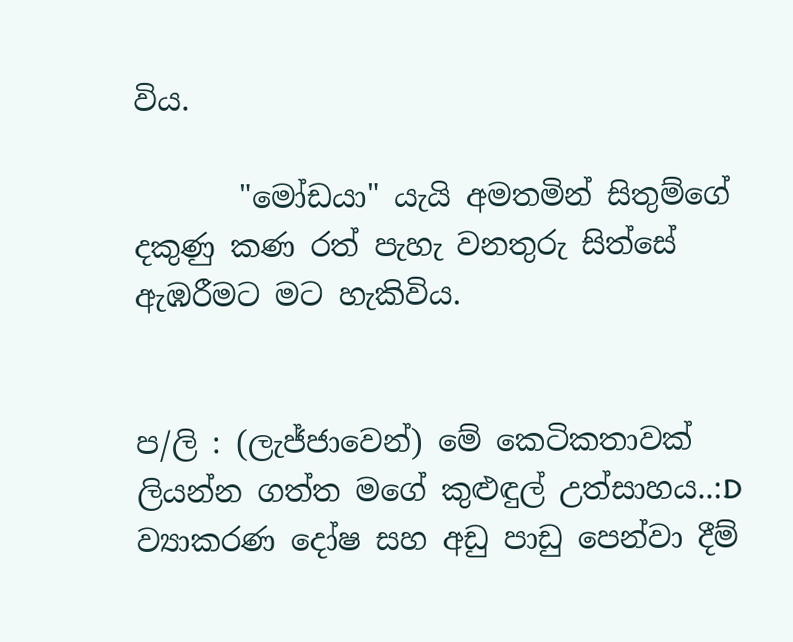විය.

       "මෝඩයා" යැයි අමතමින් සිතුම්ගේ දකුණු කණ රත් පැහැ වනතුරු සිත්සේ ඇඹරීමට මට හැකිවිය.


ප/ලි : (ලැජ්ජාවෙන්) මේ කෙටිකතාවක් ලියන්න ගත්ත මගේ කුළුඳුල් උත්සාහය..:D ව්‍යාකරණ දෝෂ සහ අඩු පාඩු පෙන්වා දීම්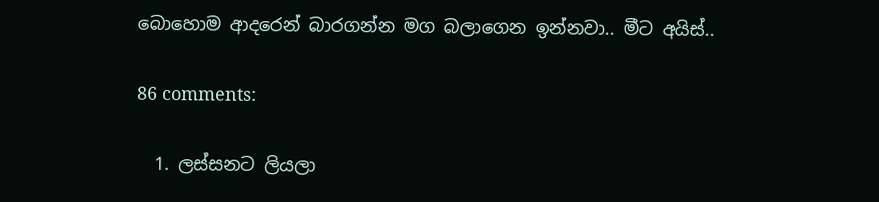බොහොම ආදරෙන් බාරගන්න මග බලාගෙන ඉන්නවා.. මීට අයිස්..

86 comments:

  1. ලස්සනට ලියලා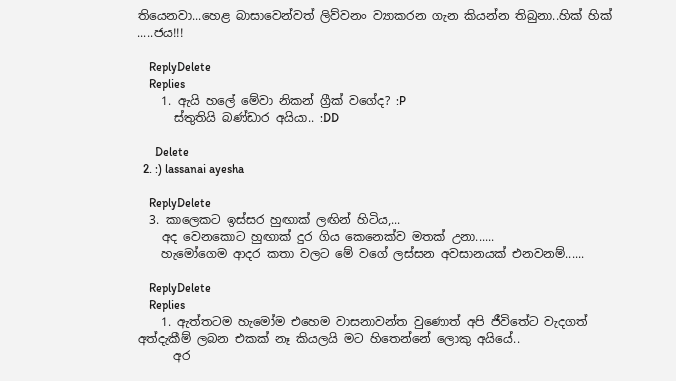තියෙනවා...හෙළ බාසාවෙන්වත් ලිව්වනං ව්‍යාකරන ගැන කියන්න තිබුනා..හික් හික් .....ජය!!!

    ReplyDelete
    Replies
    1. ඇයි හලේ මේවා නිකන් ග්‍රීක් වගේද? :P
      ස්තුතියි බණ්ඩාර අයියා.. :DD

      Delete
  2. :) lassanai ayesha

    ReplyDelete
  3. කාලෙකට ඉස්සර හුඟාක් ලඟින් හිටිය,...
    අද වෙනකොට හුඟාක් දුර ගිය කෙනෙක්ව මතක් උනා......
    හැමෝගෙම ආදර කතා වලට මේ වගේ ලස්සන අවසානයක් එනවනම්......

    ReplyDelete
    Replies
    1. ඇත්තටම හැමෝම එහෙම වාසනාවන්ත වුණොත් අපි ජීවිතේට වැදගත් අත්දැකීම් ලබන එකක් නෑ කියලයි මට හිතෙන්නේ ලොකු අයියේ..
      අර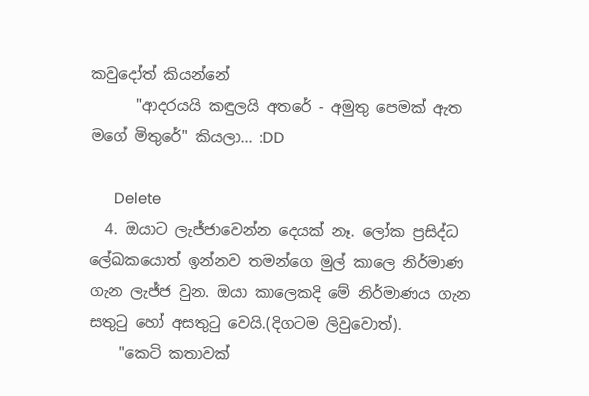කවුදෝත් කියන්නේ
      "ආදරයයි කඳුලයි අතරේ - අමුතු පෙමක් ඇත මගේ මිතුරේ" කියලා... :DD

      Delete
  4. ඔයාට ලැජ්ජාවෙන්න දෙයක් නෑ. ලෝක ප්‍රසිද්ධ ලේඛකයොත් ඉන්නව තමන්ගෙ මුල් කාලෙ නිර්මාණ ගැන ලැජ්ජ වුන. ඔයා කාලෙකදි මේ නිර්මාණය ගැන සතුටු හෝ අසතුටු වෙයි.(දිගටම ලිවුවොත්).
    "කෙටි කතාවක්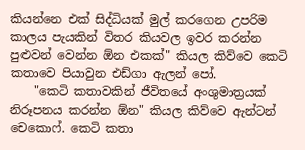කියන්නෙ එක් සිද්ධියක් මුල් කරගෙන උපරිම කාලය පැයකින් විතර කියවල ඉවර කරන්න පුළුවන් වෙන්න ඕන එකක්" කියල කිව්වෙ කෙටි කතාවෙ පියාවුන එඩ්ගා ඇලන් පෝ.
    "කෙටි කතාවකින් ජීවිතයේ අංශුමාත්‍රයක් නිරූපනය කරන්න ඕන" කියල කිව්වෙ ඇන්ටන් චෙකොෆ්. කෙටි කතා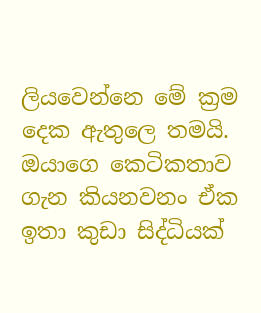ලියවෙන්නෙ මේ ක්‍රම දෙක ඇතුලෙ තමයි. ඔයාගෙ කෙටිකතාව ගැන කියනවනං ඒක ඉතා කුඩා සිද්ධියක්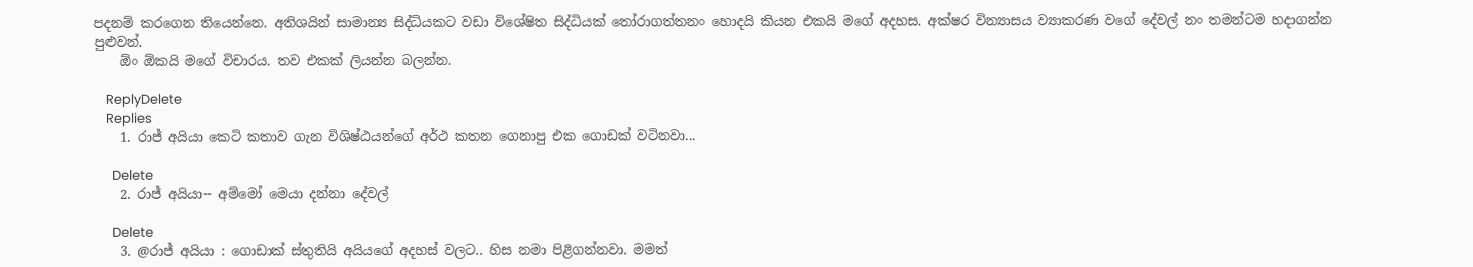පදනම් කරගෙන තියෙන්නෙ. අතිශයින් සාමාන්‍ය සිද්ධියකට වඩා විශේෂිත සිද්ධියක් තෝරාගත්තනං හොදයි කියන එකයි මගේ අදහස. අක්ෂර වින්‍යාසය ව්‍යාකරණ වගේ දේවල් නං තමන්ටම හදාගන්න පුළුවන්.
    ඕං ඕකයි මගේ විචාරය. තව එකක් ලියන්න බලන්න.

    ReplyDelete
    Replies
    1. රාජ් අයියා කෙටි කතාව ගැන විශිෂ්ඨයන්ගේ අර්ථ කතන ගෙනාපු එක ගොඩක් වටිනවා...

      Delete
    2. රාජ් අයියා-- අම්මෝ මෙයා දන්නා දේවල්

      Delete
    3. @රාජ් අයියා : ගොඩාක් ස්තුතියි අයියගේ අදහස් වලට.. හිස නමා පිළිගන්නවා. මමත්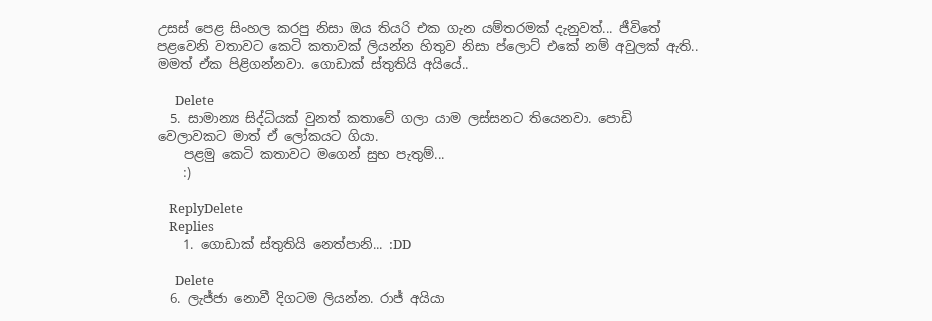උසස් පෙළ සිංහල කරපු නිසා ඔය තියරි එක ගැන යම්තරමක් දැනුවත්... ජීවිතේ පළවෙනි වතාවට කෙටි කතාවක් ලියන්න හිතුව නිසා ප්ලොට් එකේ නම් අවුලක් ඇති.. මමත් ඒක පිළිගන්නවා. ගොඩාක් ස්තුතියි අයියේ..

      Delete
  5. සාමාන්‍ය සිද්ධියක් වුනත් කතාවේ ගලා යාම ලස්සනට තියෙනවා. පොඩි වෙලාවකට මාත් ඒ ලෝකයට ගියා.
    පළමු කෙටි කතාවට මගෙන් සුභ පැතුම්...
    :)

    ReplyDelete
    Replies
    1. ගොඩාක් ස්තුතියි නෙත්පානි... :DD

      Delete
  6. ලැජ්ජා නොවී දිගටම ලියන්න. රාජ් අයියා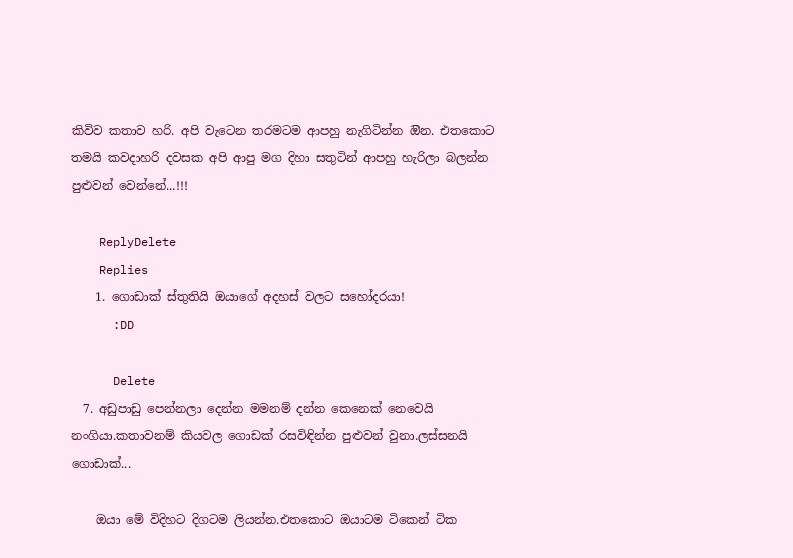කිවිව කතාව හරි. අපි වැටෙන තරමටම ආපහු නැගිටින්න ඔින. එතකොට තමයි කවදාහරි දවසක අපි ආපු මග දිහා සතුටින් ආපහු හැරිලා බලන්න පුළුවන් වෙන්නේ...!!!

    ReplyDelete
    Replies
    1. ගොඩාක් ස්තුතියි ඔයාගේ අදහස් වලට සහෝදරයා!
      :DD

      Delete
  7. අඩුපාඩු පෙන්නලා දෙන්න මමනම් දන්න කෙනෙක් නෙවෙයි නංගියා.කතාවනම් කියවල ගොඩක් රසවිඳින්න පුළුවන් වුනා.ලස්සනයි ගොඩාක්...

    ඔයා මේ විදිහට දිගටම ලියන්න.එතකොට ඔයාටම ටිකෙන් ටික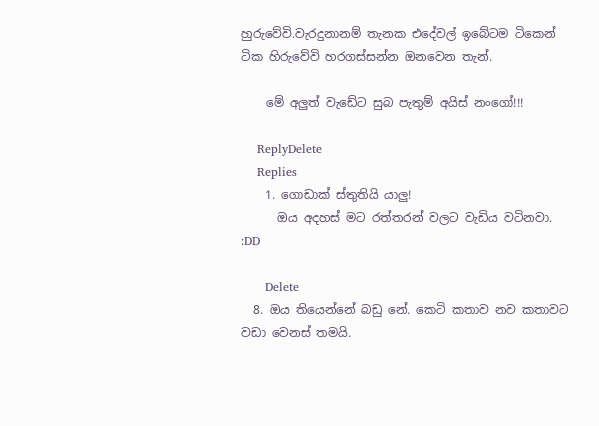හුරුවේවි.වැරදුනානම් තැනක එදේවල් ඉබේටම ටිකෙන් ටික හිරුවේවි හරගස්සන්න ඔනවෙන තැන්.

    මේ අලුත් වැඩේට සුබ පැතුම් අයිස් නංගෝ!!!

    ReplyDelete
    Replies
    1. ගොඩාක් ස්තුතියි යාලු!
      ඔය අදහස් මට රත්තරන් වලට වැඩිය වටිනවා. :DD

      Delete
  8. ඔය තියෙන්නේ බඩු නේ. කෙටි කතාව නව කතාවට වඩා වෙනස් තමයි.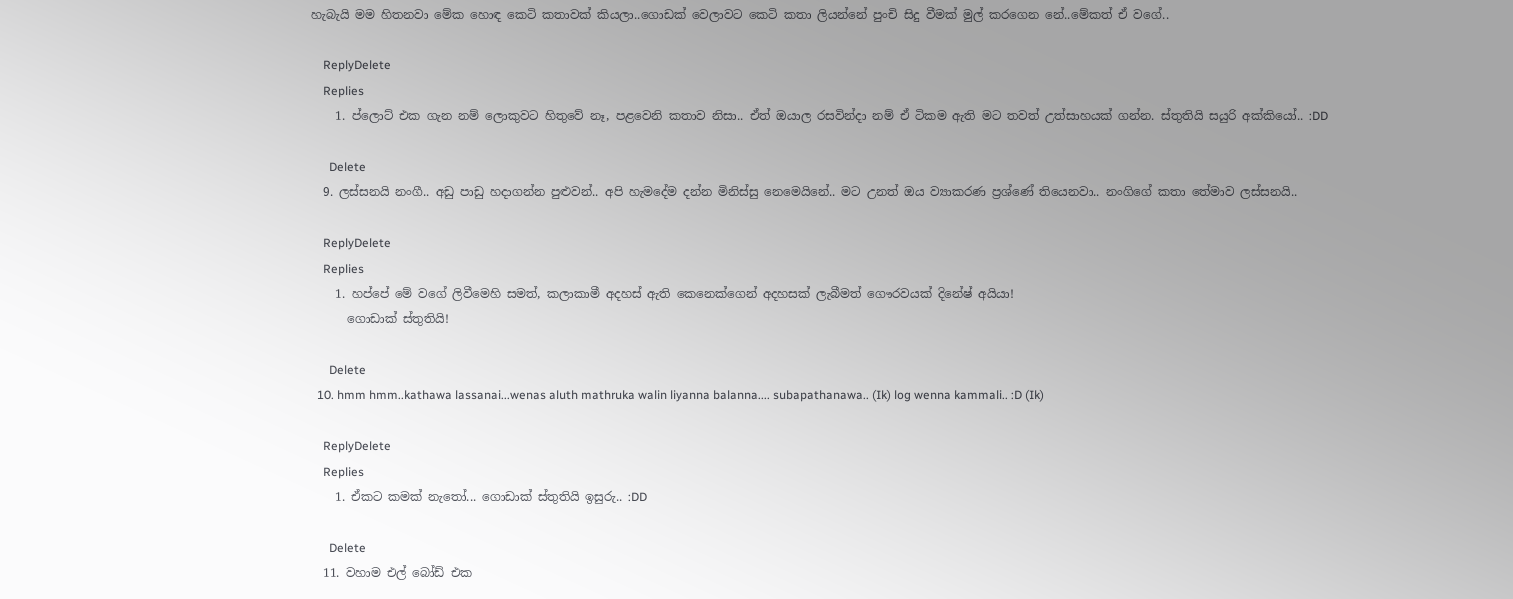හැබැයි මම හිතනවා මේක හොඳ කෙටි කතාවක් කියලා..ගොඩක් වෙලාවට කෙටි කතා ලියන්නේ පුංචි සිදු වීමක් මුල් කරගෙන නේ..මේකත් ඒ වගේ..

    ReplyDelete
    Replies
    1. ප්ලොට් එක ගැන නම් ලොකුවට හිතුවේ නෑ, පළවෙනි කතාව නිසා.. ඒත් ඔයාල රසවින්දා නම් ඒ ටිකම ඇති මට තවත් උත්සාහයක් ගන්න. ස්තුතියි සයුරි අක්කියෝ.. :DD

      Delete
  9. ලස්සනයි නංගී.. අඩු පාඩු හදාගන්න පුළුවන්.. අපි හැමදේම දන්න මිනිස්සු නෙමෙයිනේ.. මට උනත් ඔය ව්‍යාකරණ ප්‍රශ්ණේ තියෙනවා.. නංගිගේ කතා තේමාව ලස්සනයි..

    ReplyDelete
    Replies
    1. හප්පේ මේ වගේ ලිවීමෙහි සමත්, කලාකාමී අදහස් ඇති කෙනෙක්ගෙන් අදහසක් ලැබීමත් ගෞරවයක් දිනේෂ් අයියා!
      ගොඩාක් ස්තුතියි!

      Delete
  10. hmm hmm..kathawa lassanai...wenas aluth mathruka walin liyanna balanna.... subapathanawa.. (Ik) log wenna kammali.. :D (Ik)

    ReplyDelete
    Replies
    1. ඒකට කමක් නැතෝ... ගොඩාක් ස්තුතියි ඉසුරු.. :DD

      Delete
  11. වහාම එල් බෝඩ් එක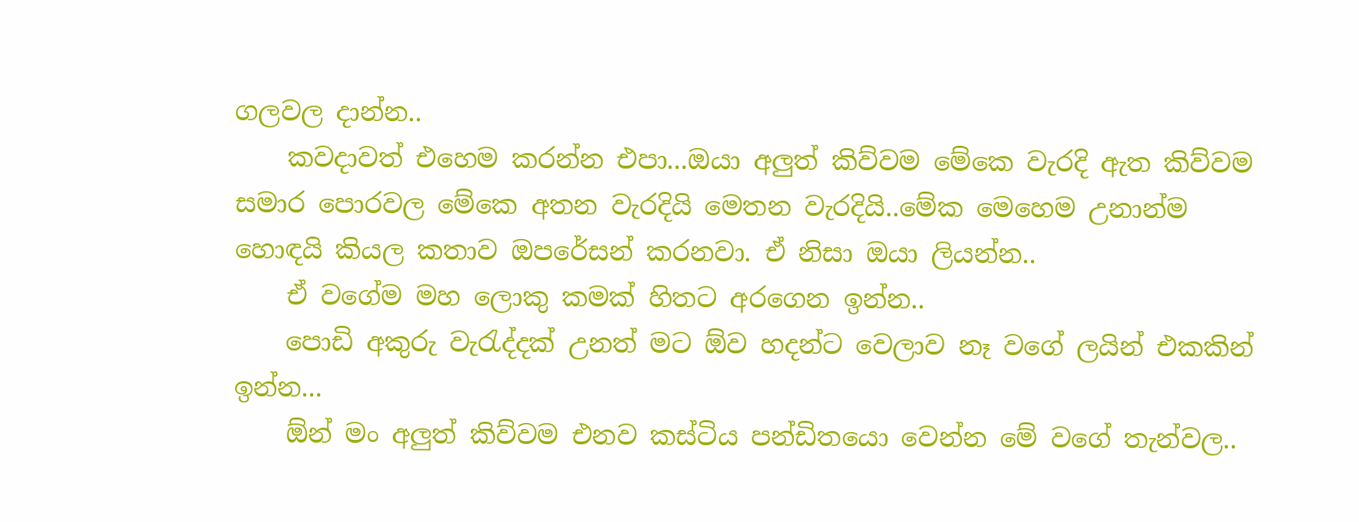ගලවල දාන්න..
    කවදාවත් එහෙම කරන්න එපා...ඔයා අලුත් කිව්වම මේකෙ වැරදි ඇත කිව්වම සමාර පොරවල මේකෙ අතන වැරදියි මෙතන වැරදියි..මේක මෙහෙම උනාන්ම හොඳයි කියල කතාව ඔපරේසන් කරනවා. ඒ නිසා ඔයා ලියන්න..
    ඒ වගේම මහ ලොකු කමක් හිතට අරගෙන ඉන්න..
    පොඩි අකුරු වැරැද්දක් උනත් මට ඕව හදන්ට වෙලාව නෑ වගේ ලයින් එකකින් ඉන්න...
    ඕන් මං අලුත් කිව්වම එනව කස්ටිය පන්ඩිතයො වෙන්න මේ වගේ තැන්වල..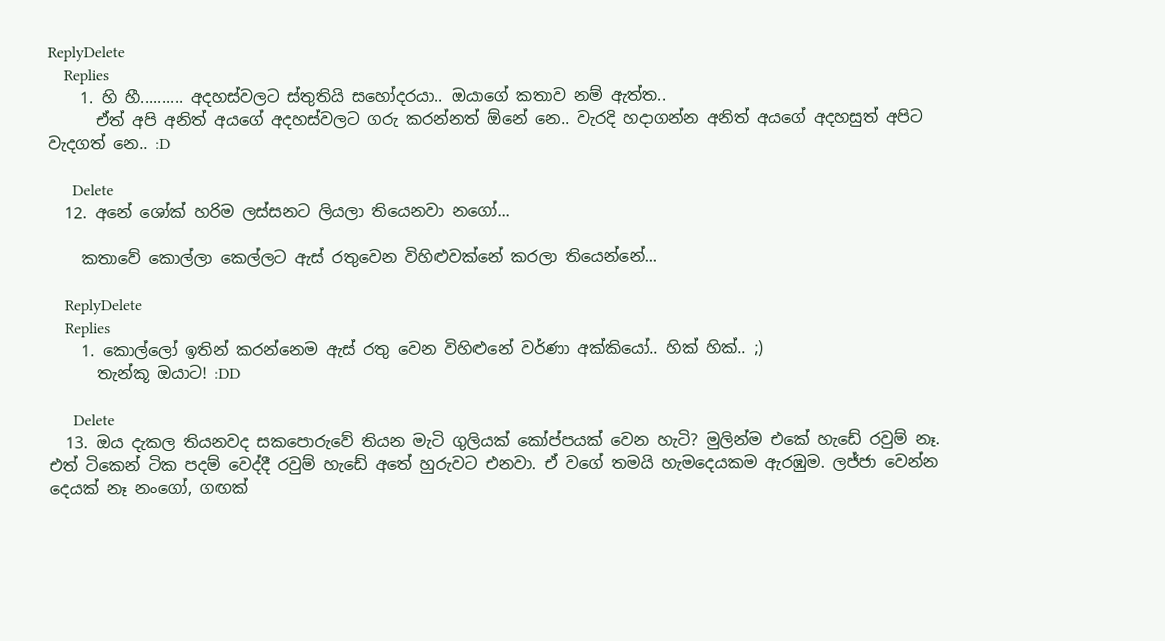ReplyDelete
    Replies
    1. හි හී.......... අදහස්වලට ස්තුතියි සහෝදරයා.. ඔයාගේ කතාව නම් ඇත්ත..
      ඒත් අපි අනිත් අයගේ අදහස්වලට ගරු කරන්නත් ඕනේ නෙ.. වැරදි හදාගන්න අනිත් අයගේ අදහසුත් අපිට වැදගත් නෙ.. :D

      Delete
  12. අනේ ශෝක් හරිම ලස්සනට ලියලා තියෙනවා නගෝ...

    කතාවේ කොල්ලා කෙල්ලට ඇස් රතුවෙන විහිළුවක්නේ කරලා තියෙන්නේ...

    ReplyDelete
    Replies
    1. කොල්ලෝ ඉතින් කරන්නෙම ඇස් රතු වෙන විහිළුනේ වර්ණා අක්කියෝ.. හික් හික්.. ;)
      තැන්කූ ඔයාට! :DD

      Delete
  13. ඔය දැකල තියනවද සකපොරුවේ තියන මැටි ගුලියක් කෝප්පයක් වෙන හැටි? මුලින්ම එකේ හැඩේ රවුම් නෑ. එත් ටිකෙන් ටික පදම් වෙද්දී රවුම් හැඩේ අතේ හුරුවට එනවා. ඒ වගේ තමයි හැමදෙයකම ඇරඹුම. ලජ්ජා වෙන්න දෙයක් නෑ නංගෝ, ගඟක්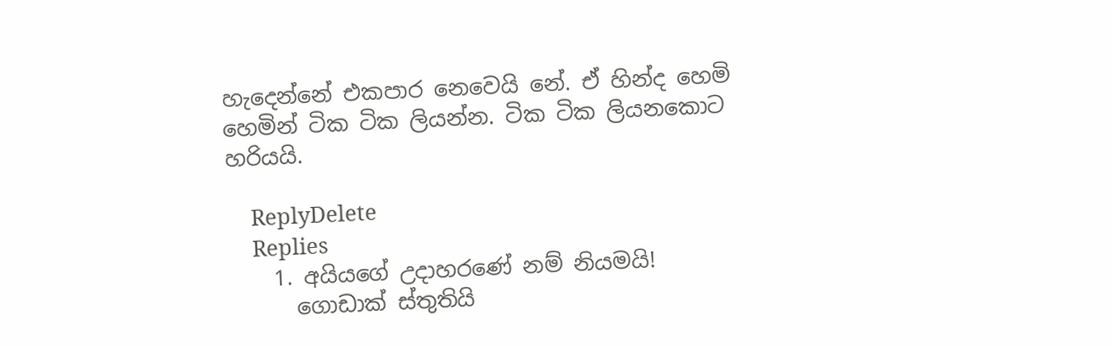හැදෙන්නේ එකපාර නෙවෙයි නේ. ඒ හින්ද හෙමි හෙමින් ටික ටික ලියන්න. ටික ටික ලියනකොට හරියයි.

    ReplyDelete
    Replies
    1. අයියගේ උදාහරණේ නම් නියමයි!
      ගොඩාක් ස්තුතියි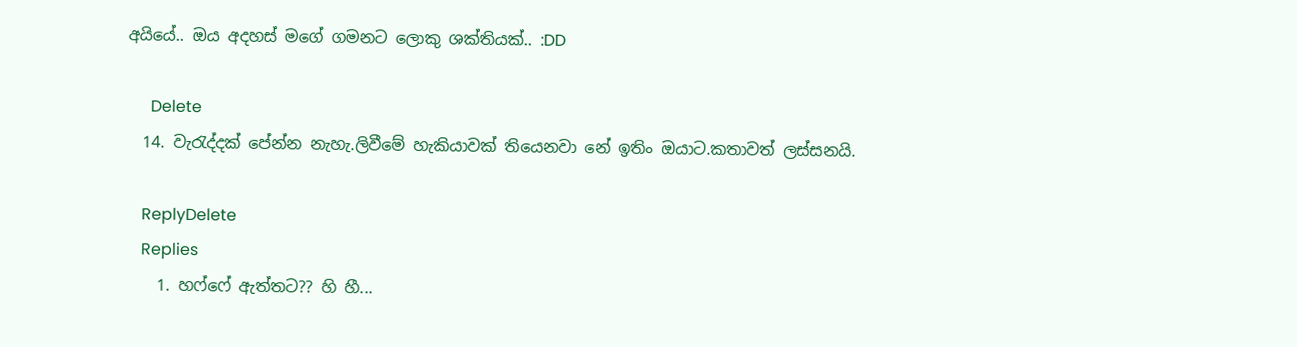අයියේ.. ඔය අදහස් මගේ ගමනට ලොකු ශක්තියක්.. :DD

      Delete
  14. වැරැද්දක් පේන්න නැහැ.ලිවීමේ හැකියාවක් තියෙනවා නේ ඉතිං ඔයාට.කතාවත් ලස්සනයි.

    ReplyDelete
    Replies
    1. හෆ්ෆේ ඇත්තට?? හි හී...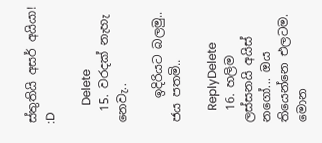ස්තුතියි අසර් අයියා! :D

      Delete
  15. වරදක් නැහැ නෙවැ..

    ඉදිරියට බලමු.. ජය පතමි..

    ReplyDelete
  16. හලිම ලස්සනයි අයිස් නගෝ... ඔය තියෙන්නෙ එලටම. මොන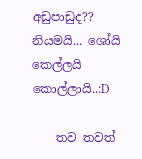අඩුපාඩුද?? නියමයි... ශෝයි කෙල්ලයි කොල්ලායි..:D

    තව තවත්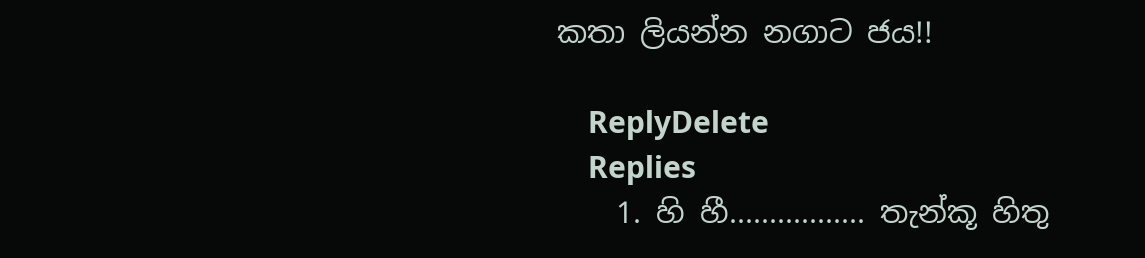කතා ලියන්න නගාට ජය!!

    ReplyDelete
    Replies
    1. හි හී................. තැන්කූ හිතු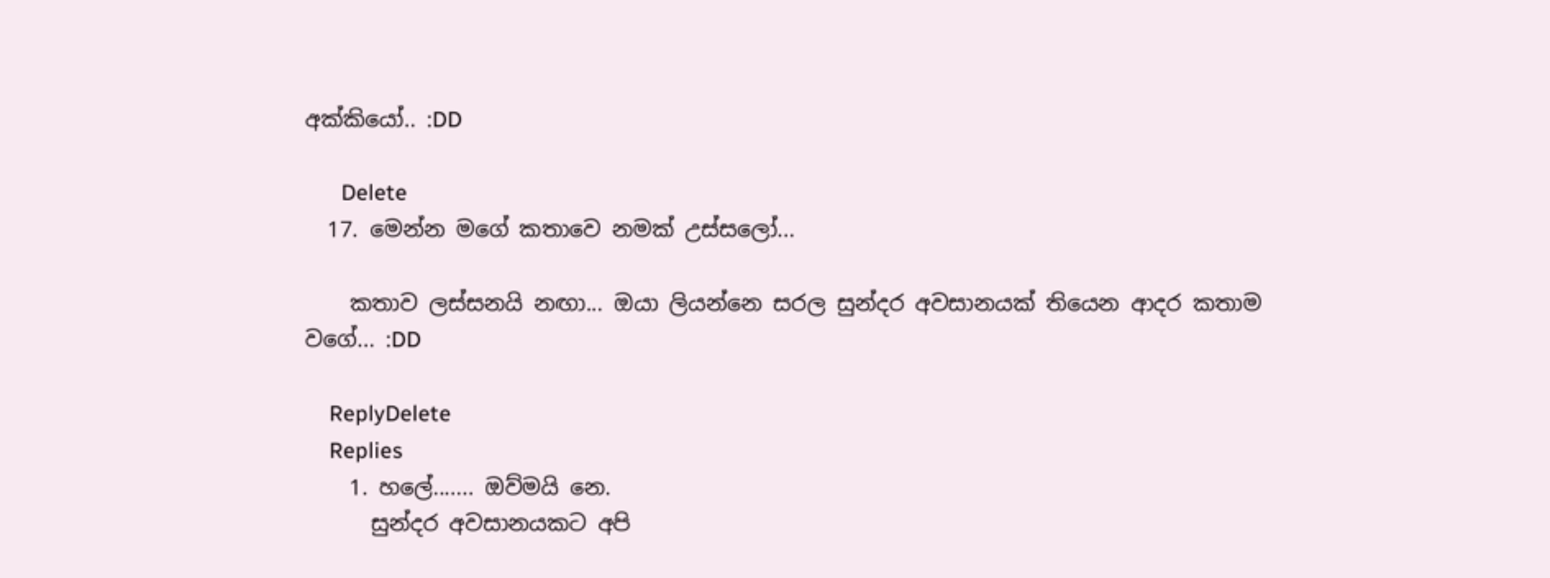අක්කියෝ.. :DD

      Delete
  17. මෙන්න මගේ කතාවෙ නමක් උස්සලෝ...

    කතාව ලස්සනයි නඟා... ඔයා ලියන්නෙ සරල සුන්දර අවසානයක් තියෙන ආදර කතාම වගේ... :DD

    ReplyDelete
    Replies
    1. හලේ....... ඔව්මයි නෙ.
      සුන්දර අවසානයකට අපි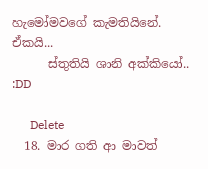හැමෝමවගේ කැමතියිනේ. ඒකයි...
      ස්තුතියි ශානි අක්කියෝ.. :DD

      Delete
  18. මාර ගති ආ මාවත්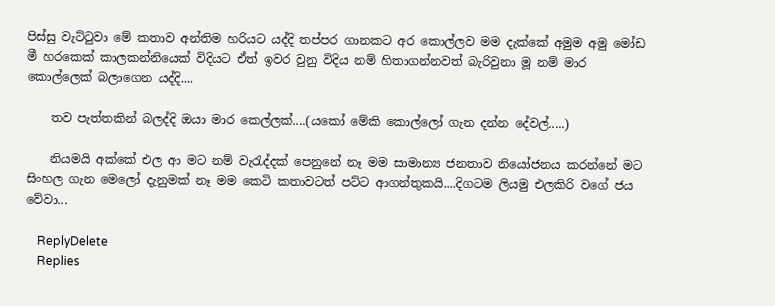පිස්සු වැට්ටුවා මේ කතාව අන්තිම හරියට යද්දි තප්පර ගානකට අර කොල්ලව මම දැක්කේ අමුම අමු මෝඩ මී හරකෙක් කාලකන්නියෙක් විදියට ඒත් ඉවර වුනු විදිය නම් හිතාගන්නවත් බැරිවුනා මූ නම් මාර කොල්ලෙක් බලාගෙන යද්දි....

    තව පැත්තකින් බලද්දි ඔයා මාර කෙල්ලක්....(යකෝ මේකි කොල්ලෝ ගැන දන්න දේවල්.....)

    නියමයි අක්කේ එල ආ මට නම් වැරැද්දක් පෙනුනේ නෑ මම සාමාන්‍ය ජනතාව නියෝජනය කරන්නේ මට සිංහල ගැන මෙලෝ දැනුමක් නෑ මම කෙටි කතාවටත් පට්ට ආගන්තුකයි....දිගටම ලියමු එලකිරි වගේ ජය වේවා...

    ReplyDelete
    Replies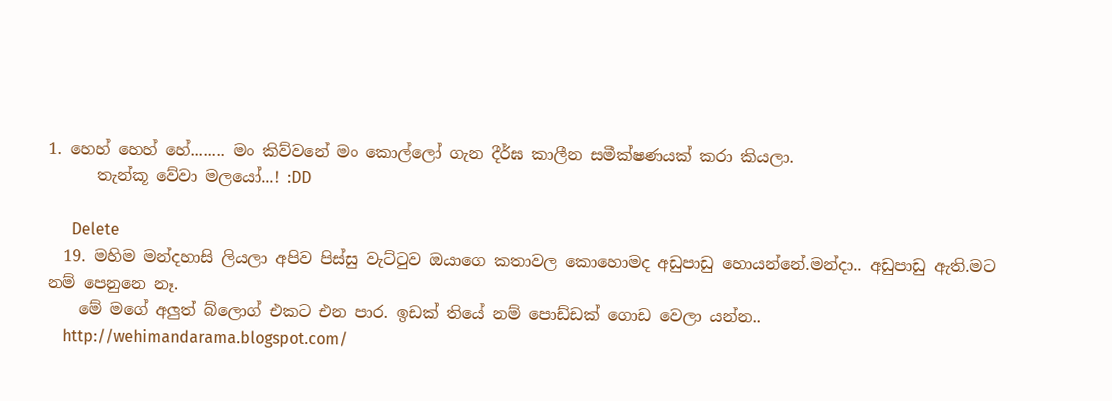1. හෙහ් හෙහ් හේ........ මං කිව්වනේ මං කොල්ලෝ ගැන දීර්ඝ කාලීන සමීක්ෂණයක් කරා කියලා.
      තැන්කූ වේවා මලයෝ...! :DD

      Delete
  19. මහිම මන්දහාසි ලියලා අපිව පිස්සු වැට්ටුව ඔයාගෙ කතාවල කොහොමද අඩුපාඩු හොයන්නේ.මන්දා.. අඩුපාඩු ඇති.මට නම් පෙනුනෙ නෑ.
    මේ මගේ අලුත් බ්ලොග් එකට එන පාර. ඉඩක් තියේ නම් පොඩ්ඩක් ගොඩ වෙලා යන්න..
    http://wehimandarama.blogspot.com/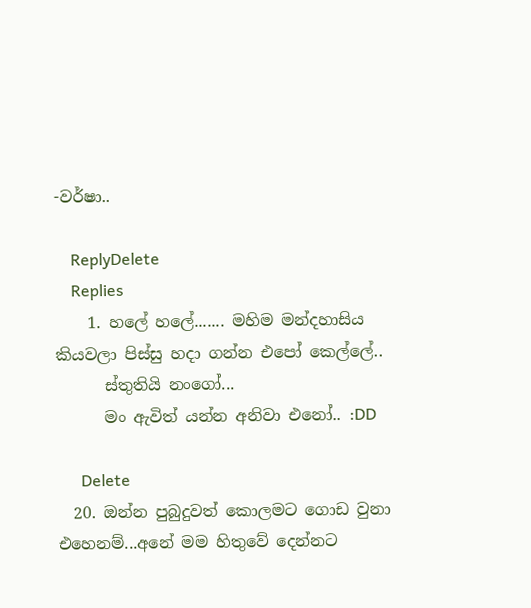-වර්ෂා..

    ReplyDelete
    Replies
    1. හලේ හලේ....... මහිම මන්දහාසිය කියවලා පිස්සු හදා ගන්න එපෝ කෙල්ලේ..
      ස්තුතියි නංගෝ...
      මං ඇවිත් යන්න අනිවා එනෝ.. :DD

      Delete
  20. ඔන්න පුබුදුවත් කොලමට ගොඩ වුනා එහෙනම්...අනේ මම හිතුවේ දෙන්නට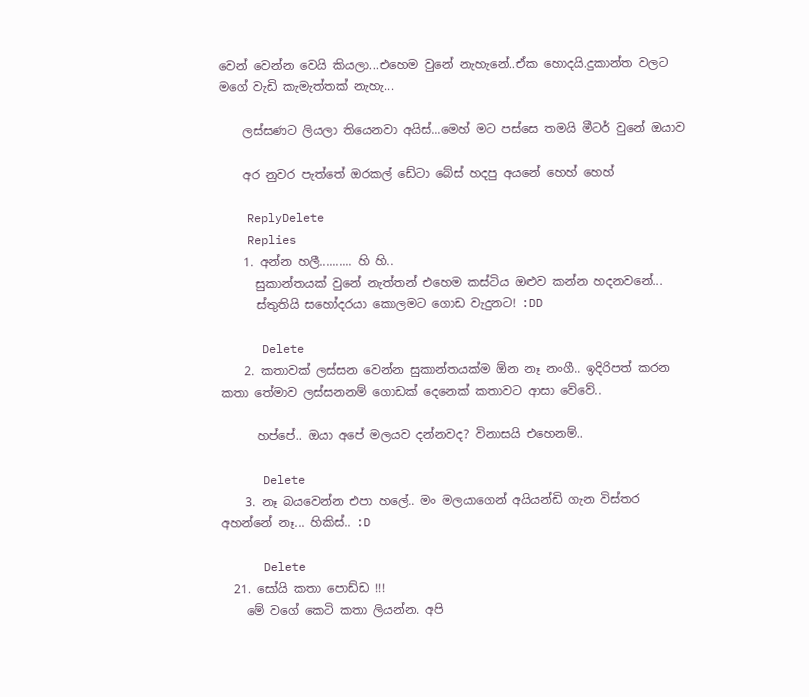වෙන් වෙන්න වෙයි කියලා...එහෙම වුනේ නැහැනේ..ඒක හොදයි.දුකාන්ත වලට මගේ වැඩි කැමැත්තක් නැහැ...

    ලස්සණට ලියලා තියෙනවා අයිස්...මෙහ් මට පස්සෙ තමයි මීටර් වුනේ ඔයාව

    අර නුවර පැත්තේ ඔරකල් ඩේටා බේස් හදපු අයනේ හෙහ් හෙහ්

    ReplyDelete
    Replies
    1. අන්න හලී.......... හි හි..
      සුකාන්තයක් වුනේ නැත්තන් එහෙම කස්ටිය ඔළුව කන්න හදනවනේ...
      ස්තුතියි සහෝදරයා කොලමට ගොඩ වැදුනට! :DD

      Delete
    2. කතාවක් ලස්සන වෙන්න සුකාන්තයක්ම ඕන නෑ නංගී.. ඉදිරිපත් කරන කතා තේමාව ලස්සනනම් ගොඩක් දෙනෙක් කතාවට ආසා වේවේ..

      හප්පේ.. ඔයා අපේ මලයව දන්නවද? විනාසයි එහෙනම්..

      Delete
    3. නෑ බයවෙන්න එපා හලේ.. මං මලයාගෙන් අයියන්ඩි ගැන විස්තර අහන්නේ නෑ... හිකිස්.. :D

      Delete
  21. සෝයි කතා පොඩ්ඩ !!!
    මේ වගේ කෙටි කතා ලියන්න. අපි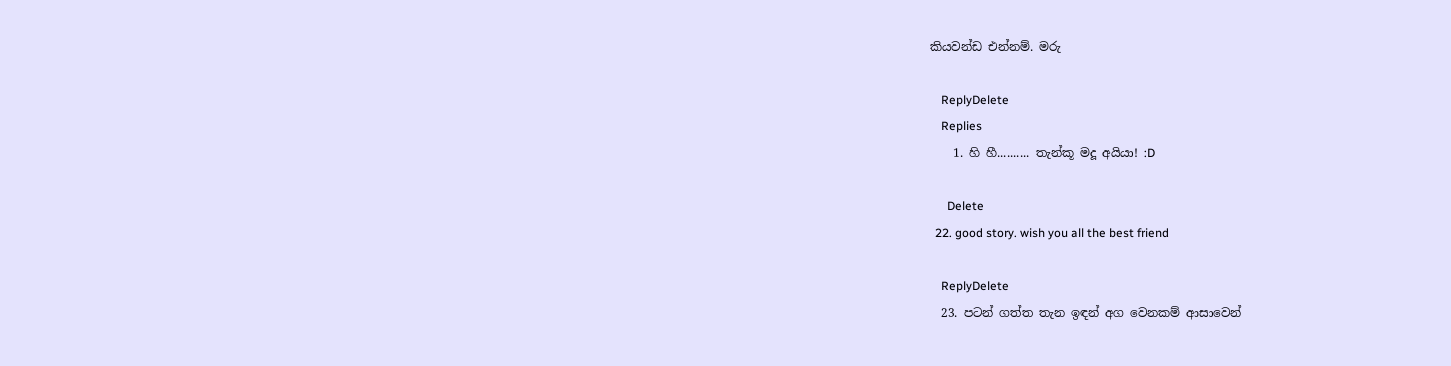කියවන්ඩ එන්නම්. මරු

    ReplyDelete
    Replies
    1. හි හී.......... තැන්කූ මදූ අයියා! :D

      Delete
  22. good story. wish you all the best friend

    ReplyDelete
  23. පටන් ගත්ත තැන ඉඳන් අග වෙනකම් ආසාවෙන්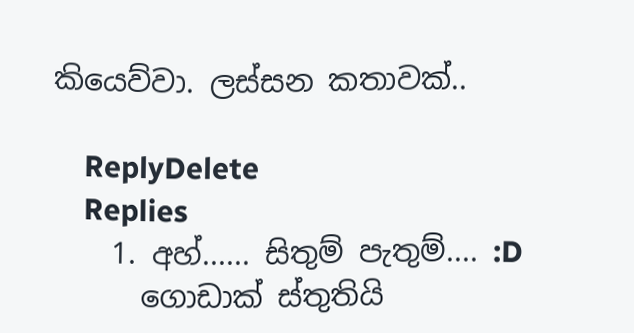කියෙව්වා. ලස්සන කතාවක්..

    ReplyDelete
    Replies
    1. අහ්...... සිතුම් පැතුම්.... :D
      ගොඩාක් ස්තුතියි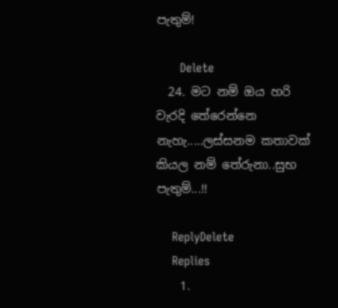පැතුම්!

      Delete
  24. මට නම් ඔය හරි වැරදි තේරෙන්නෙ නැහැ.....ලස්සනම කතාවක් කියල නම් තේරුනා..සුභ පැතුම්...!!

    ReplyDelete
    Replies
    1.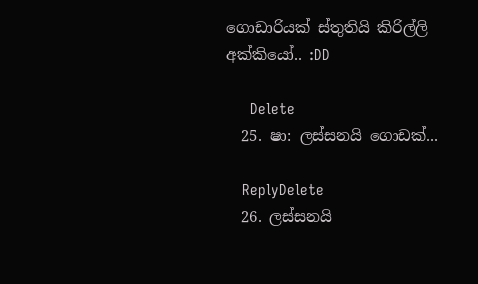ගොඩාරියක් ස්තුතියි කිරිල්ලි අක්කියෝ.. :DD

      Delete
  25. ෂා: ලස්සනයි ගොඩක්...

    ReplyDelete
  26. ලස්සනයි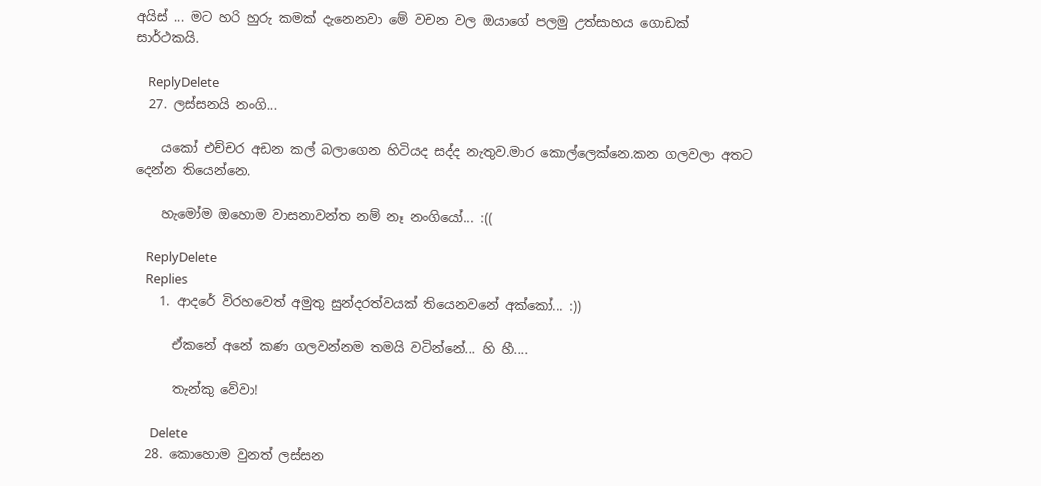අයිස් ... මට හරි හුරු කමක් දැනෙනවා මේ වචන වල ඔයාගේ පලමු උත්සාහය ගොඩක් සාර්ථකයි.

    ReplyDelete
  27. ලස්සනයි නංගි...

    යකෝ එච්චර අඩන කල් බලාගෙන හිටියද සද්ද නැතුව.මාර කොල්ලෙක්නෙ.කන ගලවලා අතට දෙන්න තියෙන්නෙ.

    හැමෝම ඔහොම වාසනාවන්ත නම් නෑ නංගියෝ... :((

    ReplyDelete
    Replies
    1. ආදරේ විරහවෙත් අමුතු සුන්දරත්වයක් තියෙනවනේ අක්කෝ... :))

      ඒකනේ අනේ කණ ගලවන්නම තමයි වටින්නේ... හි හී....

      තැන්කු වේවා!

      Delete
  28. කොහොම වුනත් ලස්සන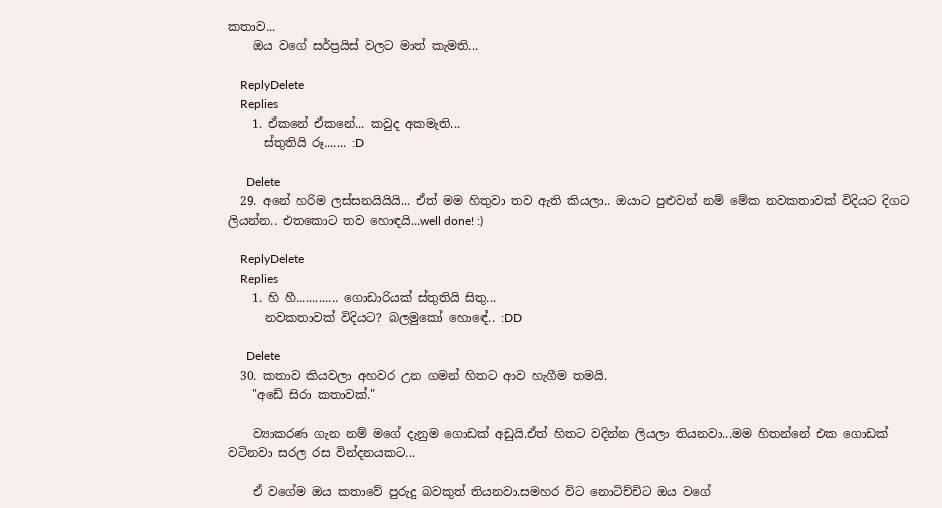කතාව...
    ඔය වගේ සර්ප්‍රයිස් වලට මාත් කැමති...

    ReplyDelete
    Replies
    1. ඒකනේ ඒකනේ... කවුද අකමැති...
      ස්තුතියි රූ....... :D

      Delete
  29. අනේ හරිම ලස්සනයියියි... ඒත් මම හිතුවා තව ඇති කියලා.. ඔයාට පුළුවන් නම් මේක නවකතාවක් විදියට දිගට ලියන්න.. එතකොට තව හොඳයි...well done! :)

    ReplyDelete
    Replies
    1. හි හී............. ගොඩාරියක් ස්තුතියි සිතු...
      නවකතාවක් විදියට? බලමුකෝ හොඳේ.. :DD

      Delete
  30. කතාව කියවලා අහවර උන ගමන් හිතට ආව හැගීම තමයි.
    "අඩේ සිරා කතාවක්."

    ව්‍යාකරණ ගැන නම් මගේ දැනුම ගොඩක් අඩුයි.ඒත් හිතට වදින්න ලියලා තියනවා...මම හිතන්නේ එක ගොඩක් වටිනවා සරල රස වින්දනයකට...

    ඒ වගේම ඔය කතාවේ පුරුදු බවකුත් තියනවා.සමහර විට නොටිච්චිට ඔය වගේ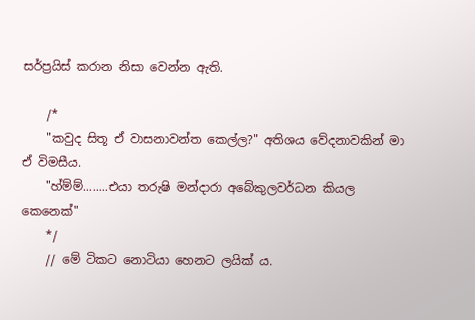සර්ප්‍රයිස් කරාන නිසා වෙන්න ඇති.

    /*
    "කවුද සිතූ ඒ වාසනාවන්ත කෙල්ල?" අතිශය වේදනාවකින් මා ඒ විමසීය.
    "හ්ම්ම්........එයා තරුෂි මන්දාරා අබේකුලවර්ධන කියල කෙනෙක්"
    */
    // මේ ටිකට නොටියා හෙනට ලයික් ය.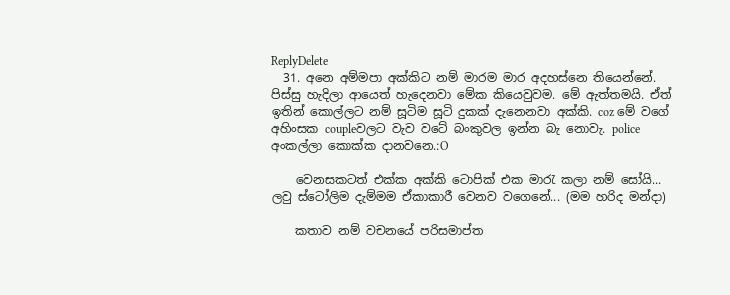ReplyDelete
  31. අනෙ අම්මපා අක්කිට නම් මාරම මාර අදහස්නෙ තියෙන්නේ. පිස්සු හැදිලා ආයෙත් හැදෙනවා මේක කියෙවුවම. මේ ඇත්තමයි. ඒත් ඉතින් කොල්ලට නම් සූටිම සූටි දුකක් දැනෙනවා අක්කි. coz මේ වගේ අහිංසක coupleවලට වැව වටේ බංකුවල ඉන්න බැ නොවැ. police අංකල්ලා කොක්ක දානවනෙ.:O

    වෙනසකටත් එක්ක අක්කි ටොපික් එක මාරැ කලා නම් සෝයි... ලවු ස්‍‍ටෝලිම දැම්මම ඒකාකාරී වෙනව වගෙනේ... (මම හරිද මන්දා)

    කතාව නම් වචනයේ පරිසමාප්ත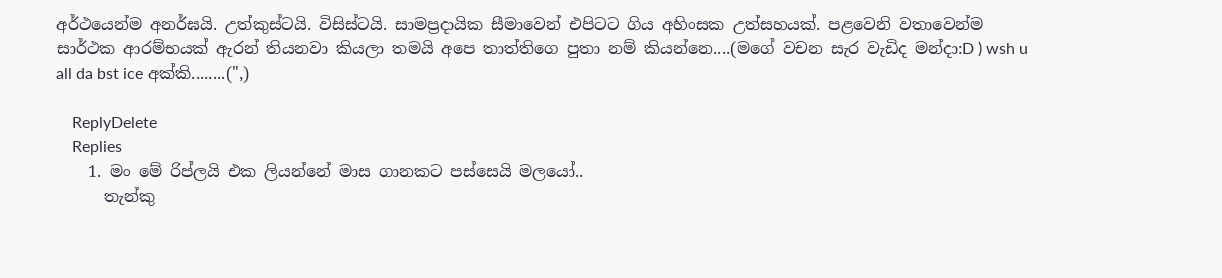අර්ථයෙන්ම ‍අනර්ඝයි. උත්කුස්ටයි. විසිස්ටයි. සාමප්‍රදායික සීමාවෙන් එපිටට ගිය අහිංසක උත්සහයක්. පළවෙනි වතාවෙන්ම සාර්ථක ආරම්භයක් ඇරන් තියනවා කියලා තමයි අපෙ තාත්තිගෙ පුතා නම් කියන්නෙ....(මගේ වචන සැර වැඩිද මන්දා:D ) wsh u all da bst ice අක්කි........(",)

    ReplyDelete
    Replies
    1. මං මේ රිප්ලයි එක ලියන්නේ මාස ගානකට පස්සෙයි මලයෝ..
      තැන්කු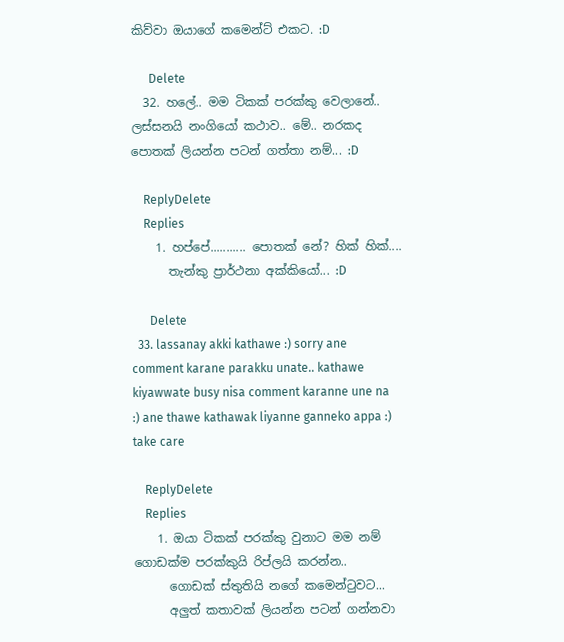කිව්වා ඔයාගේ කමෙන්ට් එකට. :D

      Delete
  32. හලේ.. මම ටිකක් පරක්කු වෙලානේ.. ලස්සනයි නංගියෝ කථාව.. මේ.. නරකද පොතක් ලියන්න පටන් ගත්තා නම්... :D

    ReplyDelete
    Replies
    1. හප්පේ........... පොතක් නේ? හික් හික්....
      තැන්කු ප්‍රාර්ථනා අක්කියෝ... :D

      Delete
  33. lassanay akki kathawe :) sorry ane comment karane parakku unate.. kathawe kiyawwate busy nisa comment karanne une na :) ane thawe kathawak liyanne ganneko appa :) take care

    ReplyDelete
    Replies
    1. ඔයා ටිකක් පරක්කු වුනාට මම නම් ගොඩක්ම පරක්කුයි රිප්ලයි කරන්න..
      ගොඩක් ස්තුතියි නගේ කමෙන්ටුවට...
      අලුත් කතාවක් ලියන්න පටන් ගන්නවා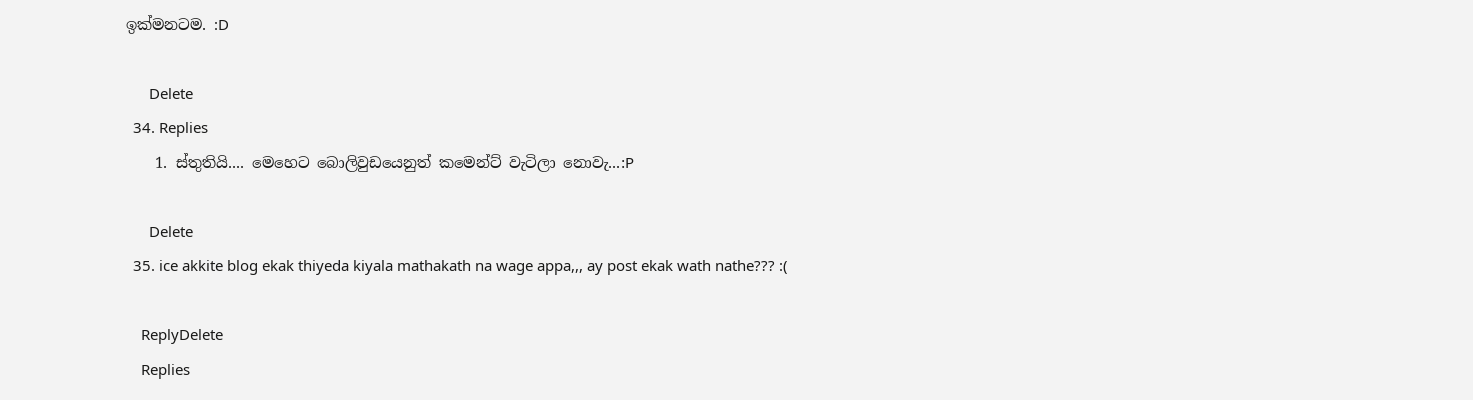ඉක්මනටම. :D

      Delete
  34. Replies
    1. ස්තුතියි.... මෙහෙට බොලිවුඩයෙනුත් කමෙන්ට් වැටිලා නොවැ...:P

      Delete
  35. ice akkite blog ekak thiyeda kiyala mathakath na wage appa,,, ay post ekak wath nathe??? :(

    ReplyDelete
    Replies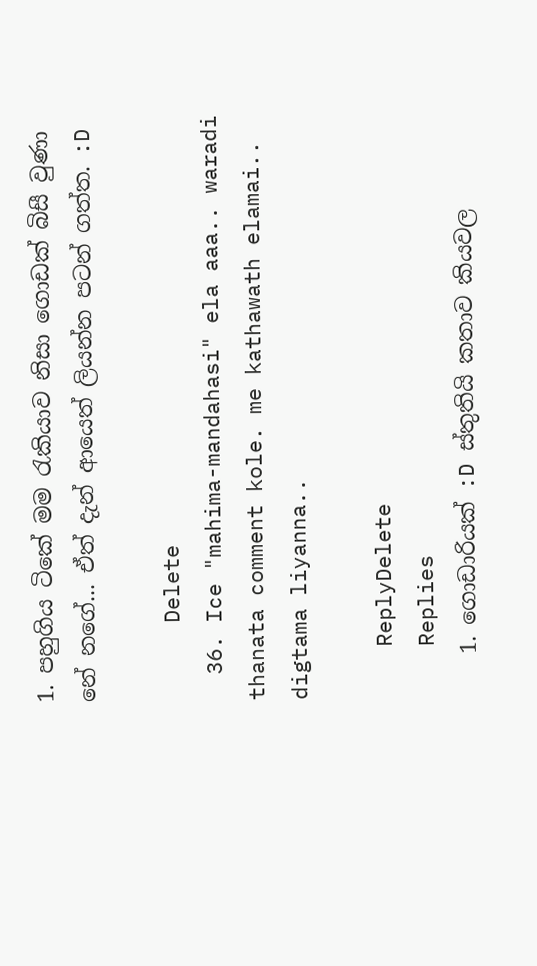1. පහුගිය ටිකේ මම රැකියාව නිසා ගොඩක් බිසී වුණා නේ නගේ... ඒත් දැන් ආයෙත් ලියන්න පටන් ගත්ත. :D

      Delete
  36. Ice "mahima-mandahasi" ela aaa.. waradi thanata comment kole. me kathawath elamai.. digtama liyanna..

    ReplyDelete
    Replies
    1. ගොඩාරියක් :D ස්තුතියි කතාව කියවල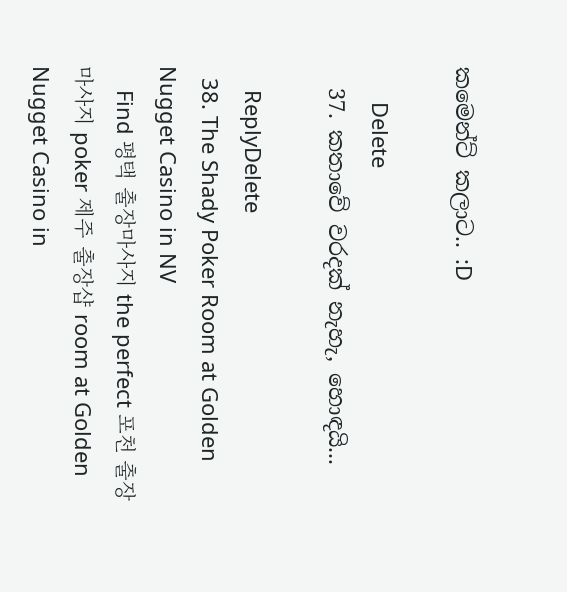කමෙන්ට් කලාට.. :D

      Delete
  37. කතාවේ වරදක් නැහැ, හොඳයි...

    ReplyDelete
  38. The Shady Poker Room at Golden Nugget Casino in NV
    Find 평택 출장마사지 the perfect 포천 출장마사지 poker 제주 출장샵 room at Golden Nugget Casino in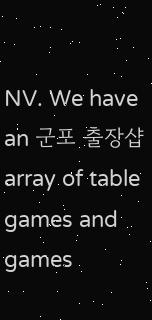NV. We have an 군포 출장샵 array of table games and games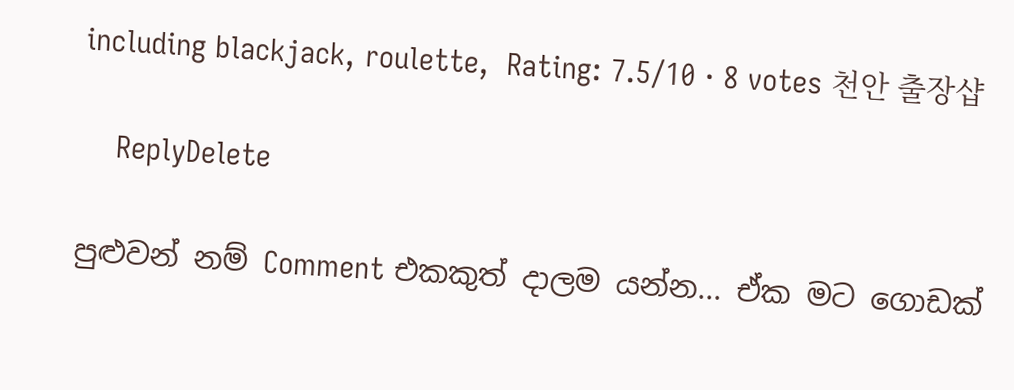including blackjack, roulette,  Rating: 7.5/10 · 8 votes 천안 출장샵

    ReplyDelete

පුළුවන් නම් Comment එකකුත් දාලම යන්න... ඒක මට ගොඩක්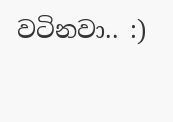වටිනවා.. :)